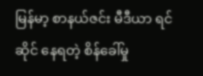မြန်မာ့ စာနယ်ဇင်း မီဒီယာ ရင်ဆိုင် နေရတဲ့ စိန်ခေါ်မှု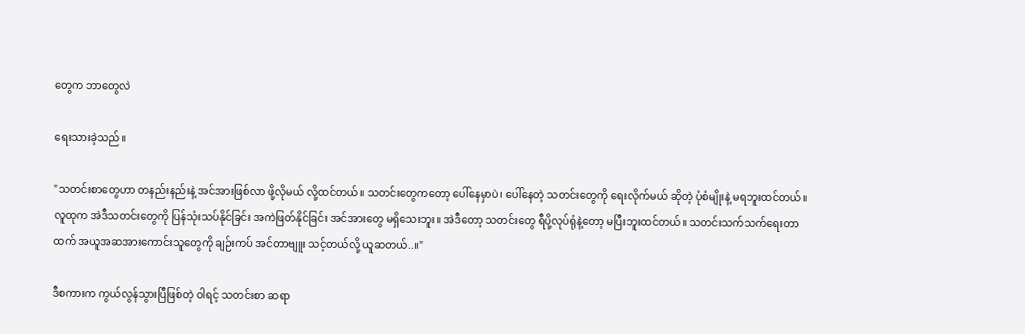တွေက ဘာတွေလဲ

ရေးသားခဲ့သည်။

"သတင်းစာတွေဟာ တနည်းနည်းနဲ့ အင်အားဖြစ်လာ ဖို့လိုမယ် လို့ထင်တယ်။ သတင်းတွေကတော့ ပေါ်နေမှာပဲ၊ ပေါ်နေတဲ့ သတင်းတွေကို ရေးလိုက်မယ် ဆိုတဲ့ ပုံစံမျိုးနဲ့ မရဘူးထင်တယ်။ လူထုက အဲဒီသတင်းတွေကို ပြန်သုံးသပ်နိုင်ခြင်း အကဲဖြတ်နိုင်ခြင်း အင်အားတွေ မရှိသေးဘူး။ အဲဒီတော့ သတင်းတွေ ရီပို့လုပ်ရုံနဲ့တော့ မပြီးဘူးထင်တယ်။ သတင်းသက်သက်ရေးတာထက် အယူအဆအားကောင်းသူတွေကို ချဉ်းကပ် အင်တာဗျူး သင့်တယ်လို့ ယူဆတယ်..။"

ဒီစကားက ကွယ်လွန်သွားပြီဖြစ်တဲ့ ဝါရင့် သတင်းစာ ဆရာ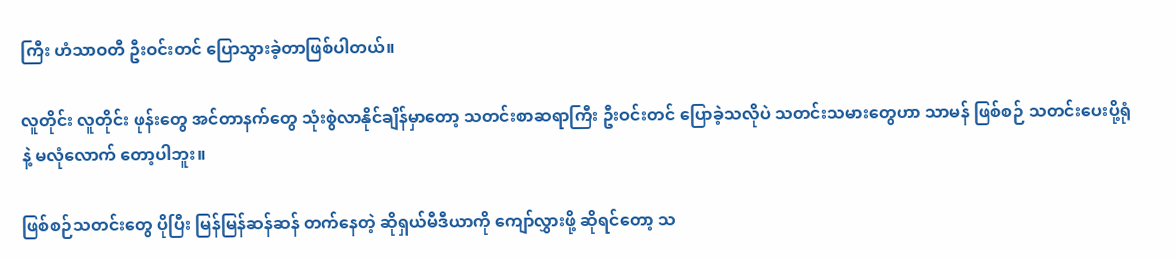ကြီး ဟံသာဝတီ ဦးဝင်းတင် ပြောသွားခဲ့တာဖြစ်ပါတယ်။

လူတိုင်း လူတိုင်း ဖုန်းတွေ အင်တာနက်တွေ သုံးစွဲလာနိုင်ချိန်မှာတော့ သတင်းစာဆရာကြီး ဦးဝင်းတင် ပြောခဲ့သလိုပဲ သတင်းသမားတွေဟာ သာမန် ဖြစ်စဉ် သတင်းပေးပို့ရုံနဲ့ မလုံလောက် တော့ပါဘူး။

ဖြစ်စဉ်သတင်းတွေ ပိုပြီး မြန်မြန်ဆန်ဆန် တက်နေတဲ့ ဆိုရှယ်မီဒီယာကို ကျော်လွှားဖို့ ဆိုရင်တော့ သ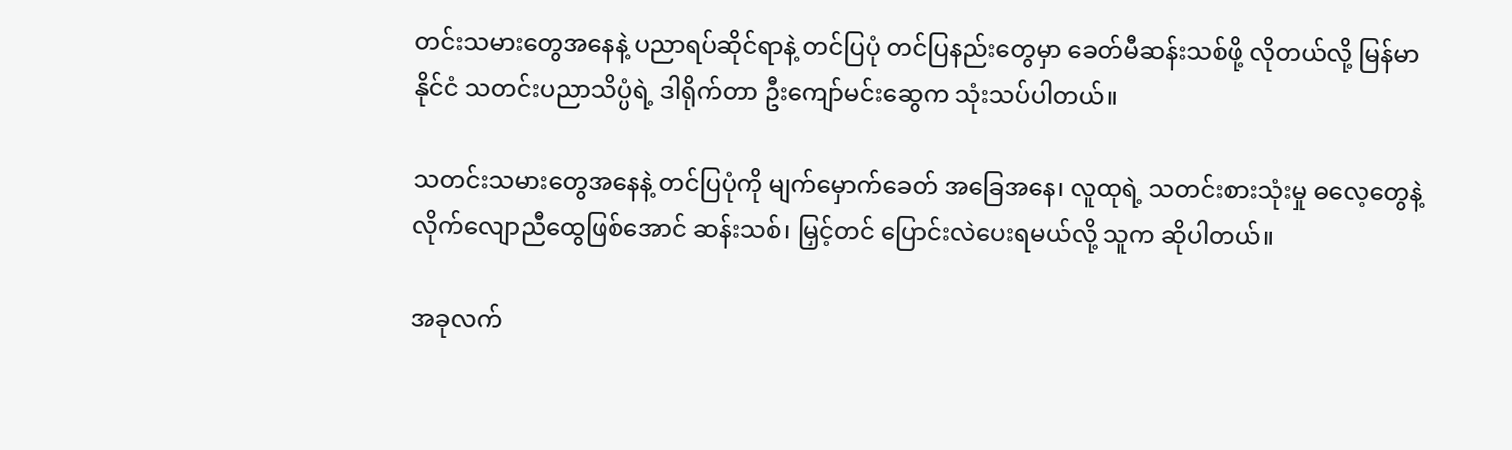တင်းသမားတွေအနေနဲ့ ပညာရပ်ဆိုင်ရာနဲ့ တင်ပြပုံ တင်ပြနည်းတွေမှာ ခေတ်မီဆန်းသစ်ဖို့ လိုတယ်လို့ မြန်မာနိုင်ငံ သတင်းပညာသိပ္ပံရဲ့ ဒါရိုက်တာ ဦးကျော်မင်းဆွေက သုံးသပ်ပါတယ်။

သတင်းသမားတွေအနေနဲ့ တင်ပြပုံကို မျက်မှောက်ခေတ် အခြေအနေ၊ လူထုရဲ့ သတင်းစားသုံးမှု ဓလေ့တွေနဲ့ လိုက်လျောညီထွေဖြစ်အောင် ဆန်းသစ်၊ မြှင့်တင် ပြောင်းလဲပေးရမယ်လို့ သူက ဆိုပါတယ်။

အခုလက်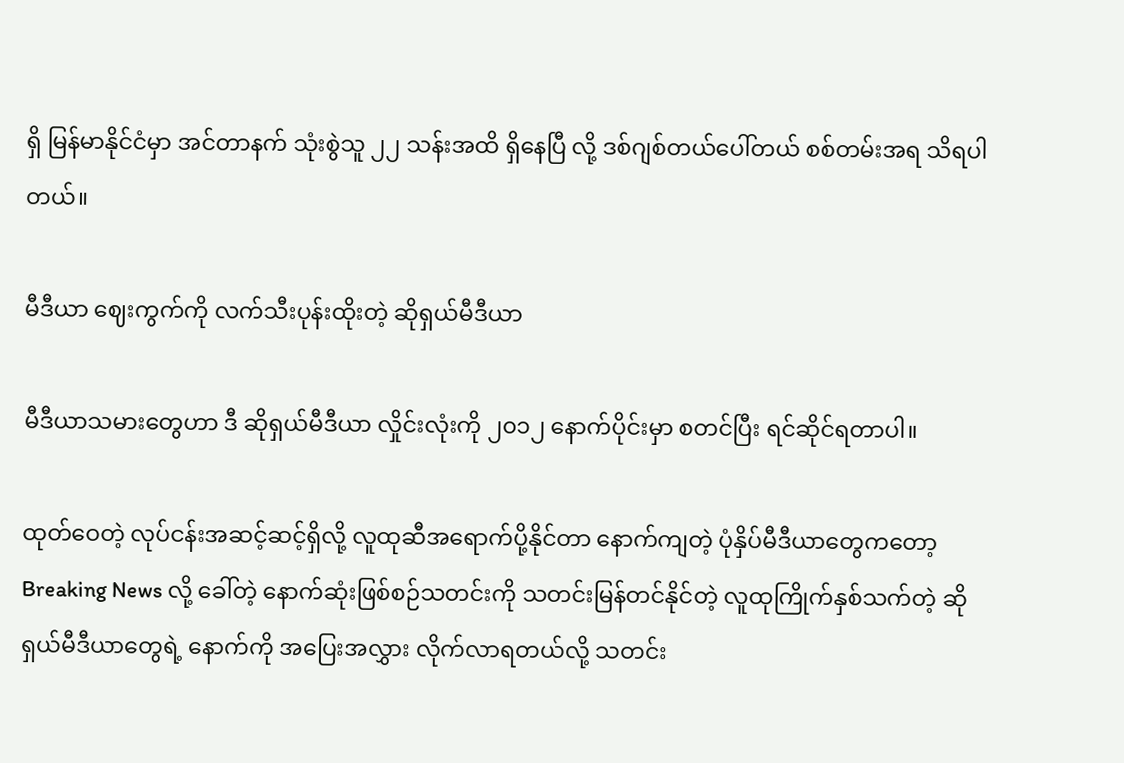ရှိ မြန်မာနိုင်ငံမှာ အင်တာနက် သုံးစွဲသူ ၂၂ သန်းအထိ ရှိနေပြီ လို့ ဒစ်ဂျစ်တယ်ပေါ်တယ် စစ်တမ်းအရ သိရပါတယ်။

မီဒီယာ ဈေးကွက်ကို လက်သီးပုန်းထိုးတဲ့ ဆိုရှယ်မီဒီယာ

မီဒီယာသမားတွေဟာ ဒီ ဆိုရှယ်မီဒီယာ လှိုင်းလုံးကို ၂၀၁၂ နောက်ပိုင်းမှာ စတင်ပြီး ရင်ဆိုင်ရတာပါ။

ထုတ်ဝေတဲ့ လုပ်ငန်းအဆင့်ဆင့်ရှိလို့ လူထုဆီအရောက်ပို့နိုင်တာ နောက်ကျတဲ့ ပုံနှိပ်မီဒီယာတွေကတော့ Breaking News လို့ ခေါ်တဲ့ နောက်ဆုံးဖြစ်စဉ်သတင်းကို သတင်းမြန်တင်နိုင်တဲ့ လူထုကြိုက်နှစ်သက်တဲ့ ဆိုရှယ်မီဒီယာတွေရဲ့ နောက်ကို အပြေးအလွှား လိုက်လာရတယ်လို့ သတင်း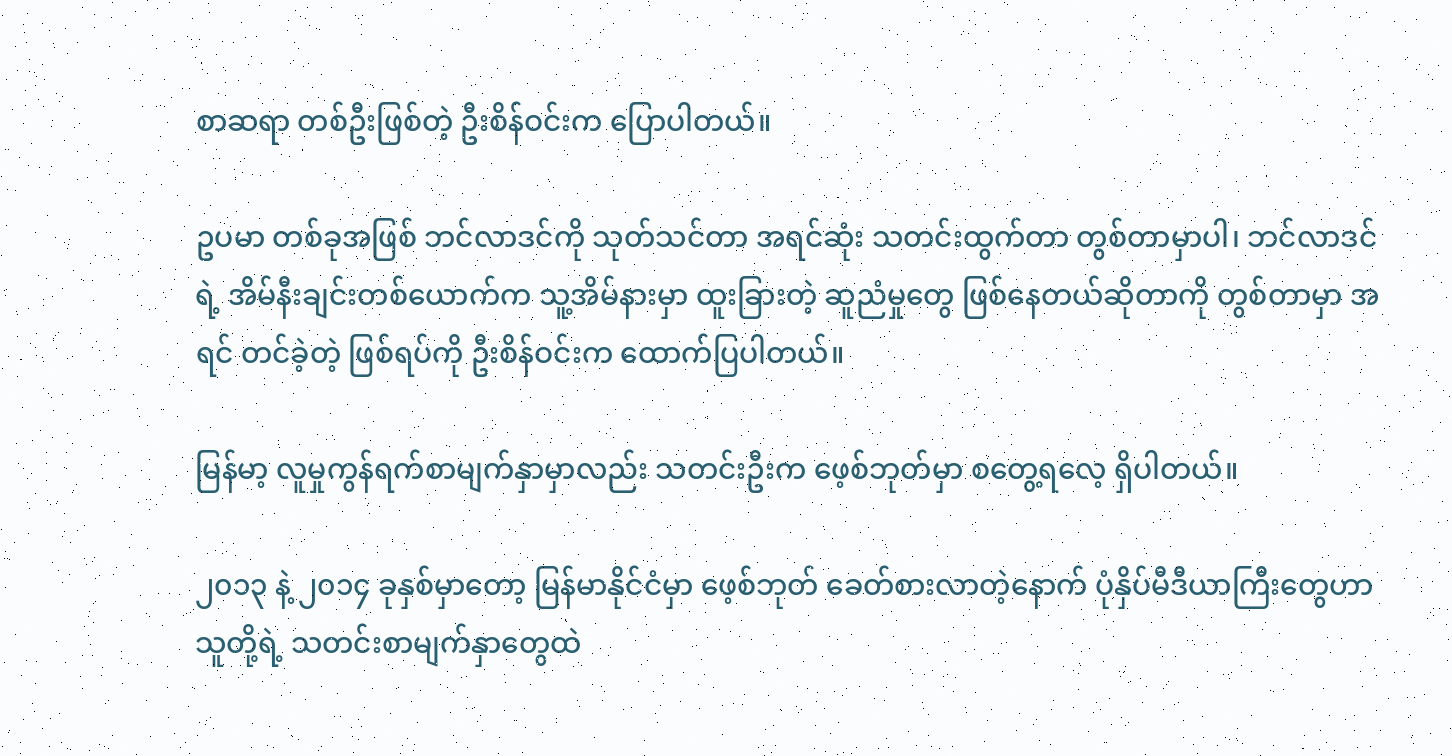စာဆရာ တစ်ဦးဖြစ်တဲ့ ဦးစိန်ဝင်းက ပြောပါတယ်။

ဥပမာ တစ်ခုအဖြစ် ဘင်လာဒင်ကို သုတ်သင်တာ အရင်ဆုံး သတင်းထွက်တာ တွစ်တာမှာပါ၊ ဘင်လာဒင်ရဲ့ အိမ်နီးချင်းတစ်ယောက်က သူ့အိမ်နားမှာ ထူးခြားတဲ့ ဆူညံမှုတွေ ဖြစ်နေတယ်ဆိုတာကို တွစ်တာမှာ အရင် တင်ခဲ့တဲ့ ဖြစ်ရပ်ကို ဦးစိန်ဝင်းက ထောက်ပြပါတယ်။

မြန်မာ့ လူမှုကွန်ရက်စာမျက်နှာမှာလည်း သတင်းဦးက ဖေ့စ်ဘုတ်မှာ စတွေ့ရလေ့ ရှိပါတယ်။

၂၀၁၃ နဲ့ ၂၀၁၄ ခုနှစ်မှာတော့ မြန်မာနိုင်ငံမှာ ဖေ့စ်ဘုတ် ခေတ်စားလာတဲ့နောက် ပုံနှိပ်မီဒီယာကြီးတွေဟာ သူတို့ရဲ့ သတင်းစာမျက်နှာတွေထဲ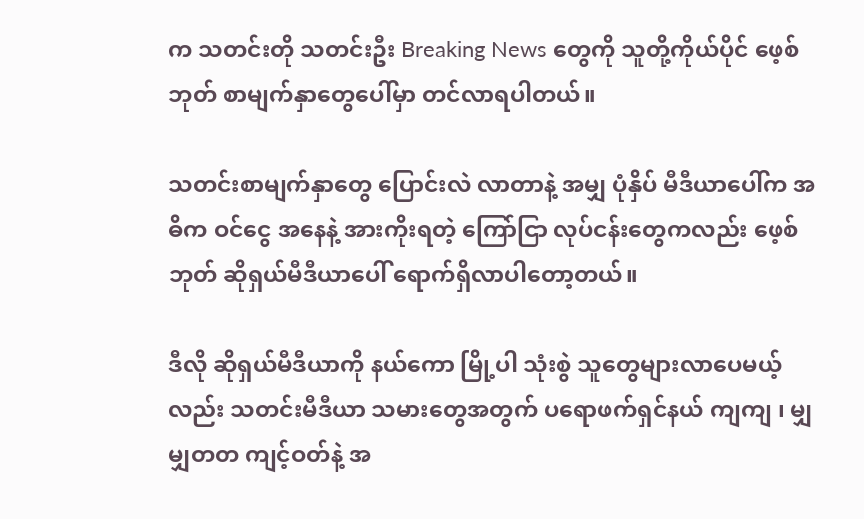က သတင်းတို သတင်းဦး Breaking News တွေကို သူတို့ကိုယ်ပိုင် ဖေ့စ်ဘုတ် စာမျက်နှာတွေပေါ်မှာ တင်လာရပါတယ်။

သတင်းစာမျက်နှာတွေ ပြောင်းလဲ လာတာနဲ့ အမျှ ပုံနှိပ် မီဒီယာပေါ်က အဓိက ဝင်ငွေ အနေနဲ့ အားကိုးရတဲ့ ကြော်ငြာ လုပ်ငန်းတွေကလည်း ဖေ့စ်ဘုတ် ဆိုရှယ်မီဒီယာပေါ် ရောက်ရှိလာပါတော့တယ်။

ဒီလို ဆိုရှယ်မီဒီယာကို နယ်ကော မြို့ပါ သုံးစွဲ သူတွေများလာပေမယ့်လည်း သတင်းမီဒီယာ သမားတွေအတွက် ပရောဖက်ရှင်နယ် ကျကျ ၊ မျှမျှတတ ကျင့်ဝတ်နဲ့ အ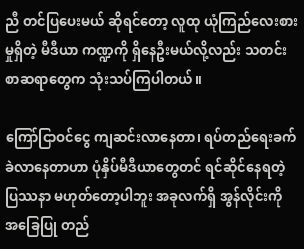ညီ တင်ပြပေးမယ် ဆိုရင်တော့ လူထု ယုံကြည်လေးစားမှုရှိတဲ့ မီဒီယာ ကဏ္ဍကို ရှိနေဦးမယ်လို့လည်း သတင်းစာဆရာတွေက သုံးသပ်ကြပါတယ်။

ကြော်ငြာဝင်ငွေ ကျဆင်းလာနေတာ၊ ရပ်တည်ရေးခက်ခဲလာနေတာဟာ ပုံနှိပ်မီဒီယာတွေတင် ရင်ဆိုင်နေရတဲ့ ပြဿနာ မဟုတ်တော့ပါဘူး အခုလက်ရှိ အွန်လိုင်းကို အခြေပြု တည်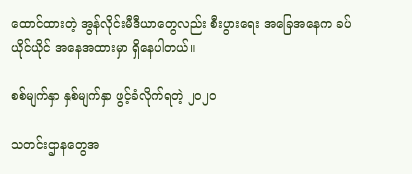ထောင်ထားတဲ့ အွန်လိုင်းမီဒီယာတွေလည်း စီးပွားရေး အခြေအနေက ခပ်ယိုင်ယိုင် အနေအထားမှာ ရှိနေပါတယ်။

စစ်မျက်နှာ နှစ်မျက်နှာ ဖွင့်ခံလိုက်ရတဲ့ ၂၀၂၀

သတင်းဌာနတွေအ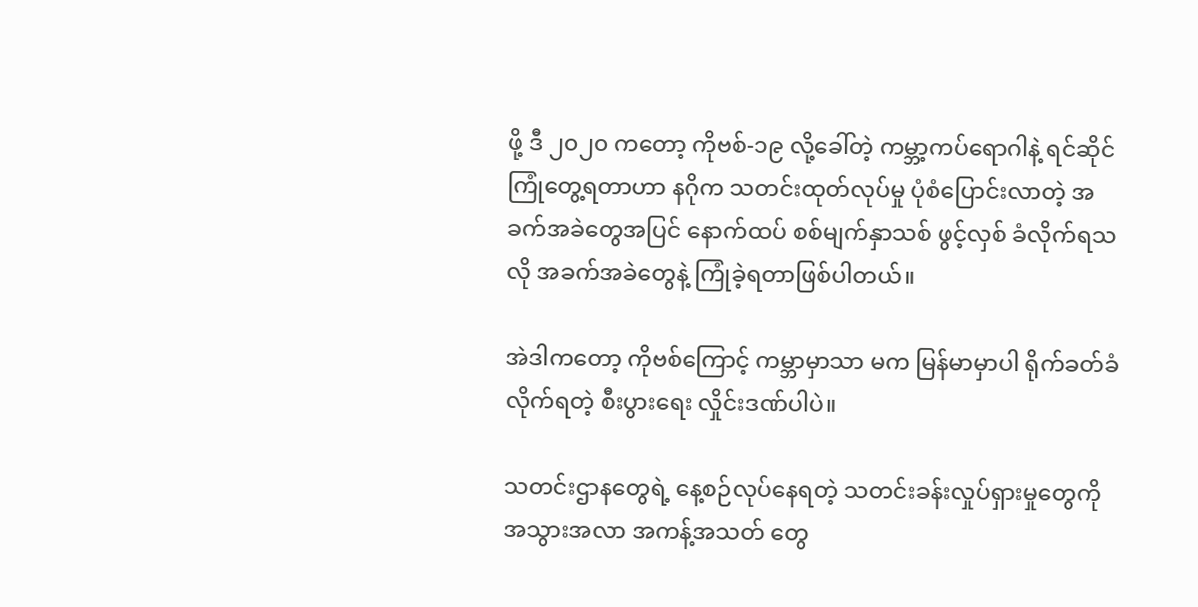ဖို့ ဒီ ၂၀၂၀ ကတော့ ကိုဗစ်-၁၉ လို့ခေါ်တဲ့ ကမ္ဘာ့ကပ်ရောဂါနဲ့ ရင်ဆိုင်ကြုံတွေ့ရတာဟာ နဂိုက သတင်းထုတ်လုပ်မှု ပုံစံပြောင်းလာတဲ့ အခက်အခဲတွေအပြင် နောက်ထပ် စစ်မျက်နှာသစ် ဖွင့်လှစ် ခံလိုက်ရသလို အခက်အခဲတွေနဲ့ ကြုံခဲ့ရတာဖြစ်ပါတယ်။

အဲဒါကတော့ ကိုဗစ်ကြောင့် ကမ္ဘာမှာသာ မက မြန်မာမှာပါ ရိုက်ခတ်ခံလိုက်ရတဲ့ စီးပွားရေး လှိုင်းဒဏ်ပါပဲ။

သတင်းဌာနတွေရဲ့ နေ့စဉ်လုပ်နေရတဲ့ သတင်းခန်းလှုပ်ရှားမှုတွေကို အသွားအလာ အကန့်အသတ် တွေ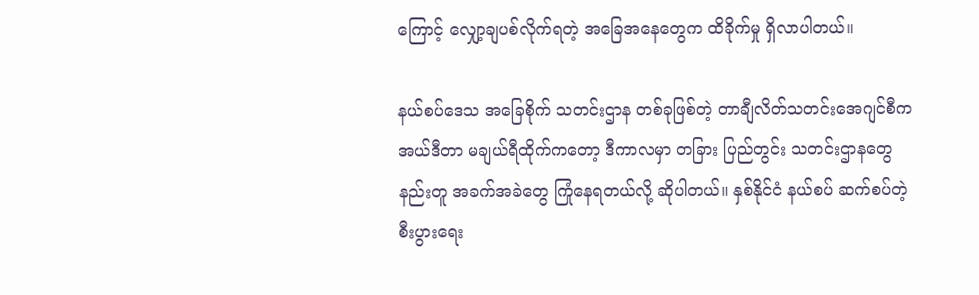ကြောင့် လျှော့ချပစ်လိုက်ရတဲ့ အခြေအနေတွေက ထိခိုက်မှု ရှိလာပါတယ်။

နယ်စပ်ဒေသ အခြေစိုက် သတင်းဌာန တစ်ခုဖြစ်တဲ့ တာချီလိတ်သတင်းအေဂျင်စီက အယ်ဒီတာ မချယ်ရီထိုက်ကတော့ ဒီကာလမှာ တခြား ပြည်တွင်း သတင်းဌာနတွေ နည်းတူ အခက်အခဲတွေ ကြုံနေရတယ်လို့ ဆိုပါတယ်။ နှစ်နိုင်ငံ နယ်စပ် ဆက်စပ်တဲ့ စီးပွားရေး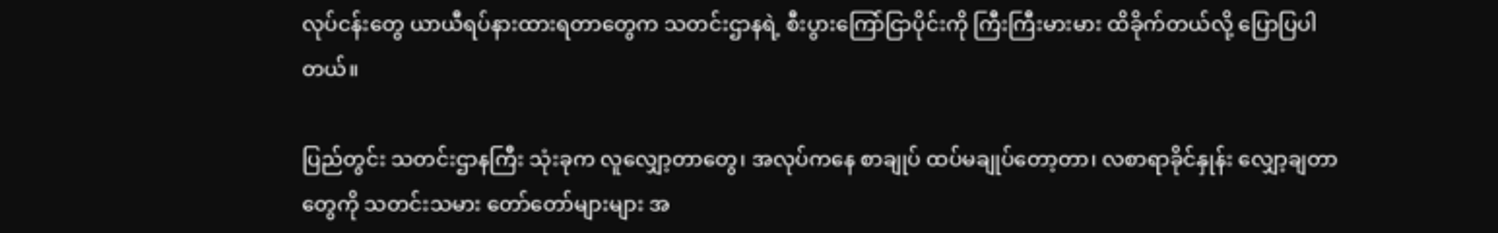လုပ်ငန်းတွေ ယာယီရပ်နားထားရတာတွေက သတင်းဌာနရဲ့ စီးပွားကြော်ငြာပိုင်းကို ကြီးကြီးမားမား ထိခိုက်တယ်လို့ ပြောပြပါတယ်။

ပြည်တွင်း သတင်းဌာနကြီး သုံးခုက လူလျှော့တာတွေ၊ အလုပ်ကနေ စာချုပ် ထပ်မချုပ်တော့တာ၊ လစာရာခိုင်နှုန်း လျှော့ချတာတွေကို သတင်းသမား တော်တော်များများ အ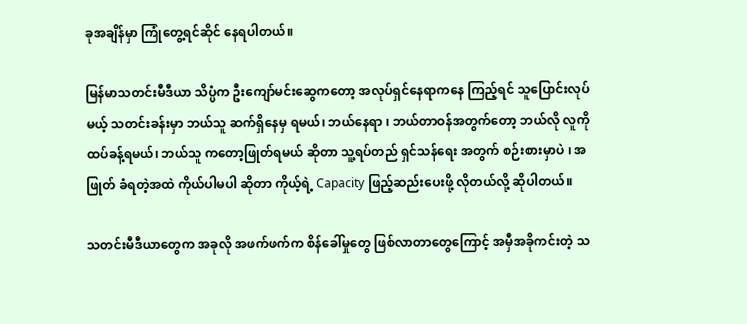ခုအချိန်မှာ ကြုံတွေ့ရင်ဆိုင် နေရပါတယ်။

မြန်မာသတင်းမီဒီယာ သိပ္ပံက ဦးကျော်မင်းဆွေကတော့ အလုပ်ရှင်နေရာကနေ ကြည့်ရင် သူပြောင်းလုပ်မယ့် သတင်းခန်းမှာ ဘယ်သူ ဆက်ရှိနေမှ ရမယ်၊ ဘယ်နေရာ ၊ ဘယ်တာဝန်အတွက်တော့ ဘယ်လို လူကို ထပ်ခန့်ရမယ်၊ ဘယ်သူ ကတော့ဖြုတ်ရမယ် ဆိုတာ သူ့ရပ်တည် ရှင်သန်ရေး အတွက် စဉ်းစားမှာပဲ ၊ အဖြုတ် ခံရတဲ့အထဲ ကိုယ်ပါမပါ ဆိုတာ ကိုယ့်ရဲ့ Capacity ဖြည့်ဆည်းပေးဖို့ လိုတယ်လို့ ဆိုပါတယ်။

သတင်းမီဒီယာတွေက အခုလို အဖက်ဖက်က စိန်ခေါ်မှုတွေ ဖြစ်လာတာတွေကြောင့် အမှီအခိုကင်းတဲ့ သ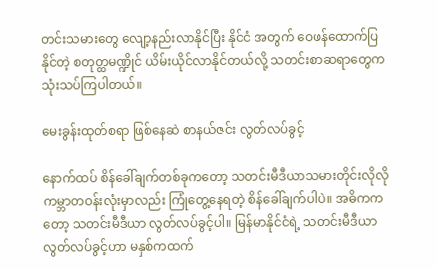တင်းသမားတွေ လျော့နည်းလာနိုင်ပြီး နိုင်ငံ အတွက် ဝေဖန်ထောက်ပြနိုင်တဲ့ စတုတ္ထမဏ္ဍိုင် ယိမ်းယိုင်လာနိုင်တယ်လို့ သတင်းစာဆရာတွေက သုံးသပ်ကြပါတယ်။

မေးခွန်းထုတ်စရာ ဖြစ်နေဆဲ စာနယ်ဇင်း လွတ်လပ်ခွင့်

နောက်ထပ် စိန်ခေါ်ချက်တစ်ခုကတော့ သတင်းမီဒီယာသမားတိုင်းလိုလို ကမ္ဘာတဝန်းလုံးမှာလည်း ကြုံတွေ့နေရတဲ့ စိန်ခေါ်ချက်ပါပဲ။ အဓိကကတော့ သတင်းမီဒီယာ လွတ်လပ်ခွင့်ပါ။ မြန်မာနိုင်ငံရဲ့ သတင်းမီဒီယာ လွတ်လပ်ခွင့်ဟာ မနှစ်ကထက်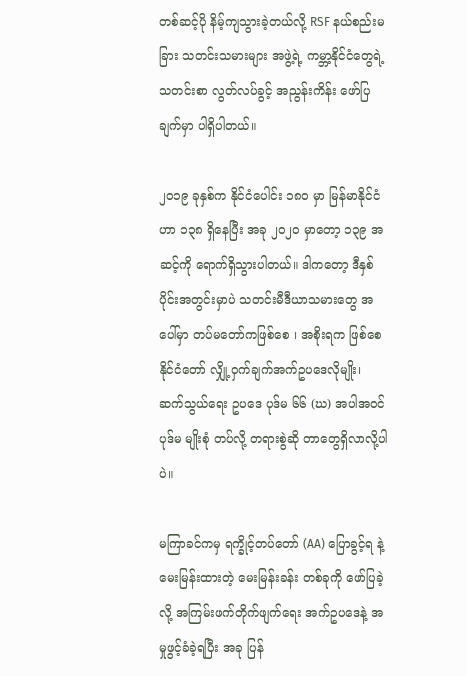တစ်ဆင့်ပို နိမ့်ကျသွားခဲ့တယ်လို့ RSF နယ်စည်းမခြား သတင်းသမားများ အဖွဲ့ရဲ့ ကမ္ဘာ့နိုင်ငံတွေရဲ့ သတင်းစာ လွတ်လပ်ခွင့် အညွန်းကိန်း ဖော်ပြချက်မှာ ပါရှိပါတယ်။

၂၀၁၉ ခုနှစ်က နိုင်ငံပေါင်း ၁၈၀ မှာ မြန်မာနိုင်ငံဟာ ၁၃၈ ရှိနေပြီး အခု ၂၀၂၀ မှာတော့ ၁၃၉ အဆင့်ကို ရောက်ရှိသွားပါတယ်။ ဒါကတော့ ဒီနှစ်ပိုင်းအတွင်းမှာပဲ သတင်းမီဒီယာသမားတွေ အပေါ်မှာ တပ်မတော်ကဖြစ်စေ ၊ အစိုးရက ဖြစ်စေ နိုင်ငံတော် လျှို့ဝှက်ချက်အက်ဥပဒေလိုမျိုး၊ ဆက်သွယ်ရေး ဥပဒေ ပုဒ်မ ၆၆ (ဃ) အပါအဝင် ပုဒ်မ မျိုးစုံ တပ်လို့ တရားစွဲဆို တာတွေရှိလာလို့ပါပဲ။

မကြာခင်ကမှ ရက္ခိုင့်တပ်တော် (AA) ပြောခွင့်ရ နဲ့ မေးမြန်းထားတဲ့ မေးမြန်းခန်း တစ်ခုကို ဖော်ပြခဲ့လို့ အကြမ်းဖက်တိုက်ဖျက်ရေး အက်ဥပဒေနဲ့ အမှုဖွင့်ခံခဲ့ရပြီး အခု ပြန်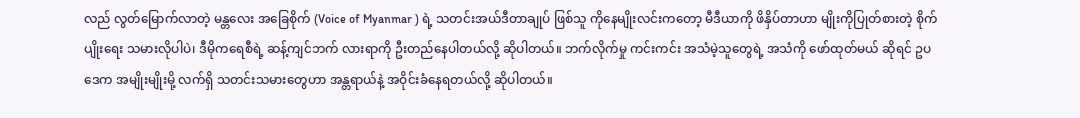လည် လွတ်မြောက်လာတဲ့ မန္တလေး အခြေစိုက် (Voice of Myanmar ) ရဲ့ သတင်းအယ်ဒီတာချုပ် ဖြစ်သူ ကိုနေမျိုးလင်းကတော့ မီဒီယာကို ဖိနှိပ်တာဟာ မျိုးကိုပြုတ်စားတဲ့ စိုက်ပျိုးရေး သမားလိုပါပဲ၊ ဒီမိုကရေစီရဲ့ ဆန့်ကျင်ဘက် လားရာကို ဦးတည်နေပါတယ်လို့ ဆိုပါတယ်။ ဘက်လိုက်မှု ကင်းကင်း အသံမဲ့သူတွေရဲ့ အသံကို ဖော်ထုတ်မယ် ဆိုရင် ဥပဒေက အမျိုးမျိုးမို့ လက်ရှိ သတင်းသမားတွေဟာ အန္တရာယ်နဲ့ အဝိုင်းခံနေရတယ်လို့ ဆိုပါတယ်။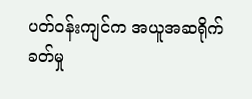ပတ်ဝန်းကျင်က အယူအဆရိုက်ခတ်မှု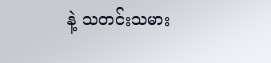နဲ့ သတင်းသမား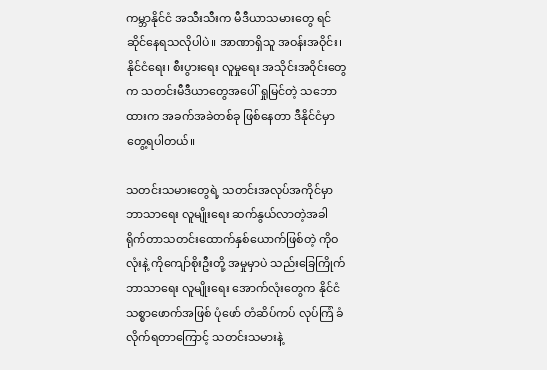ကမ္ဘာနိုင်ငံ အသီးသီးက မီဒီယာသမားတွေ ရင်ဆိုင်နေရသလိုပါပဲ။ အာဏာရှိသူ အဝန်းအဝိုင်း၊ နိုင်ငံရေး၊ စီးပွားရေး လူမှုရေး အသိုင်းအဝိုင်းတွေက သတင်းမီဒီယာတွေအပေါ် ရှုမြင်တဲ့ သဘောထားက အခက်အခဲတစ်ခု ဖြစ်နေတာ ဒီနိုင်ငံမှာ တွေ့ရပါတယ်။

သတင်းသမားတွေရဲ့ သတင်းအလုပ်အကိုင်မှာ ဘာသာရေး လူမျိုးရေး ဆက်နွယ်လာတဲ့အခါ ရိုက်တာသတင်းထောက်နှစ်ယောက်ဖြစ်တဲ့ ကိုဝလုံးနဲ့ ကိုကျော်စိုးဦးတို့ အမှုမှာပဲ သည်းခြေကြိုက် ဘာသာရေး လူမျိုးရေး အောက်လုံးတွေက နိုင်ငံ သစ္စာဖောက်အဖြစ် ပုံဖော် တံဆိပ်ကပ် လုပ်ကြံ ခံလိုက်ရတာကြောင့် သတင်းသမားနဲ့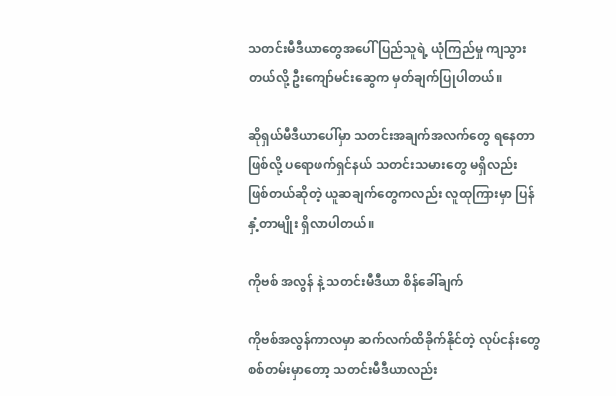သတင်းမီဒီယာတွေအပေါ် ပြည်သူရဲ့ ယုံကြည်မှု ကျသွားတယ်လို့ ဦးကျော်မင်းဆွေက မှတ်ချက်ပြုပါတယ်။

ဆိုရှယ်မီဒီယာပေါ်မှာ သတင်းအချက်အလက်တွေ ရနေတာဖြစ်လို့ ပရောဖက်ရှင်နယ် သတင်းသမားတွေ မရှိလည်း ဖြစ်တယ်ဆိုတဲ့ ယူဆချက်တွေကလည်း လူထုကြားမှာ ပြန်နှံ့တာမျိုး ရှိလာပါတယ်။

ကိုဗစ် အလွန် နဲ့ သတင်းမီဒီယာ စိန်ခေါ်ချက်

ကိုဗစ်အလွန်ကာလမှာ ဆက်လက်ထိခိုက်နိုင်တဲ့ လုပ်ငန်းတွေ စစ်တမ်းမှာတော့ သတင်းမီဒီယာလည်း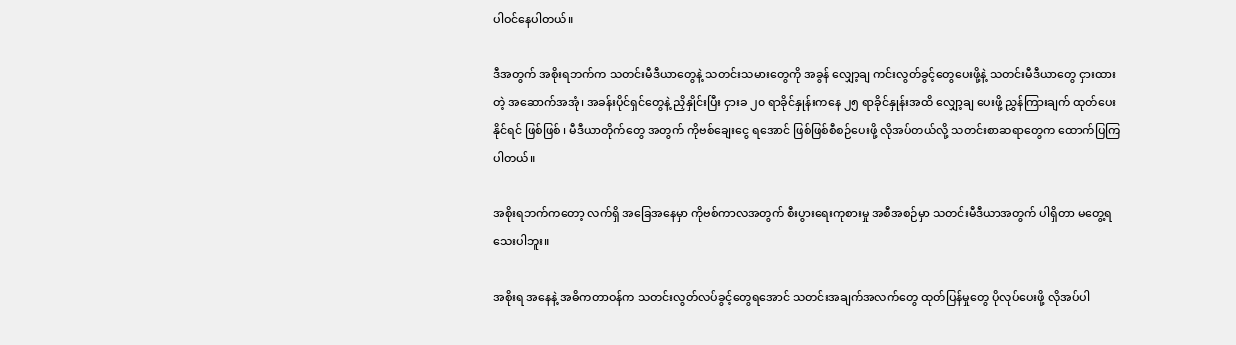ပါဝင်နေပါတယ်။

ဒီအတွက် အစိုးရဘက်က သတင်းမီဒီယာတွေနဲ့ သတင်းသမားတွေကို အခွန် လျှော့ချ ကင်းလွတ်ခွင့်တွေပေးဖို့နဲ့ သတင်းမီဒီယာတွေ ငှားထားတဲ့ အဆောက်အအုံ၊ အခန်းပိုင်ရှင်တွေနဲ့ ညှိနှိုင်းပြီး ငှားခ ၂၀ ရာခိုင်နှုန်းကနေ ၂၅ ရာခိုင်နှုန်းအထိ လျှော့ချ ပေးဖို့ ညွှန်ကြားချက် ထုတ်ပေးနိုင်ရင် ဖြစ်ဖြစ် ၊ မီဒီယာတိုက်တွေ အတွက် ကိုဗစ်ချေးငွေ ရအောင် ဖြစ်ဖြစ်စီစဉ်ပေးဖို့ လိုအပ်တယ်လို့ သတင်းစာဆရာတွေက ထောက်ပြကြပါတယ်။

အစိုးရဘက်ကတော့ လက်ရှိ အခြေအနေမှာ ကိုဗစ်ကာလအတွက် စီးပွားရေးကုစားမှု အစီအစဉ်မှာ သတင်းမီဒီယာအတွက် ပါရှိတာ မတွေ့ရသေးပါဘူး။

အစိုးရ အနေနဲ့ အဓိကတာဝန်က သတင်းလွတ်လပ်ခွင့်တွေရအောင် သတင်းအချက်အလက်တွေ ထုတ်ပြန်မှုတွေ ပိုလုပ်ပေးဖို့ လိုအပ်ပါ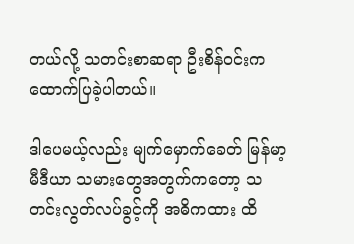တယ်လို့ သတင်းစာဆရာ ဦးစိန်ဝင်းက ထောက်ပြခဲ့ပါတယ်။

ဒါပေမယ့်လည်း မျက်မှောက်ခေတ် မြန်မာ့မီဒီယာ သမားတွေအတွက်ကတော့ သတင်းလွတ်လပ်ခွင့်ကို အဓိကထား ထိ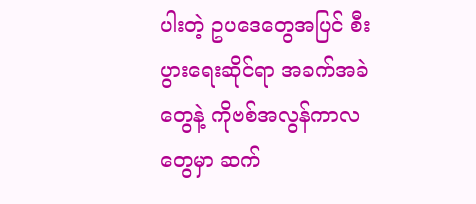ပါးတဲ့ ဥပဒေတွေအပြင် စီးပွားရေးဆိုင်ရာ အခက်အခဲတွေနဲ့ ကိုဗစ်အလွန်ကာလတွေမှာ ဆက်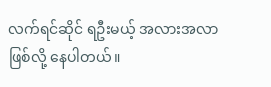လက်ရင်ဆိုင် ရဦးမယ့် အလားအလာ ဖြစ်လို့ နေပါတယ်။